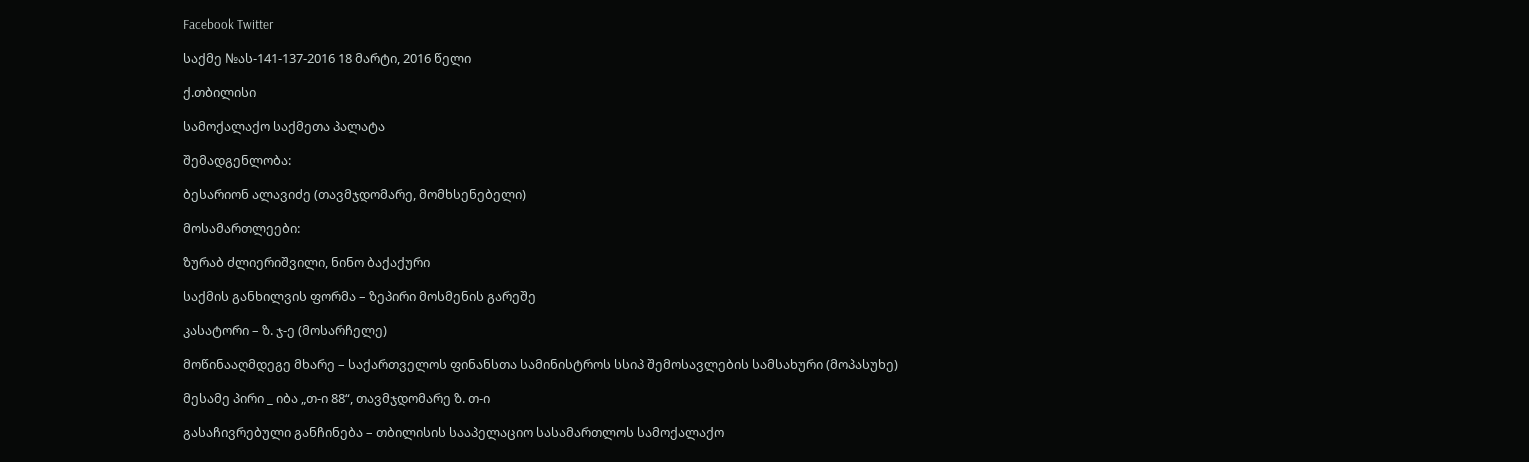Facebook Twitter

საქმე №ას-141-137-2016 18 მარტი, 2016 წელი

ქ.თბილისი

სამოქალაქო საქმეთა პალატა

შემადგენლობა:

ბესარიონ ალავიძე (თავმჯდომარე, მომხსენებელი)

მოსამართლეები:

ზურაბ ძლიერიშვილი, ნინო ბაქაქური

საქმის განხილვის ფორმა – ზეპირი მოსმენის გარეშე

კასატორი – ზ. ჯ-ე (მოსარჩელე)

მოწინააღმდეგე მხარე – საქართველოს ფინანსთა სამინისტროს სსიპ შემოსავლების სამსახური (მოპასუხე)

მესამე პირი _ იბა „თ-ი 88“, თავმჯდომარე ზ. თ-ი

გასაჩივრებული განჩინება – თბილისის სააპელაციო სასამართლოს სამოქალაქო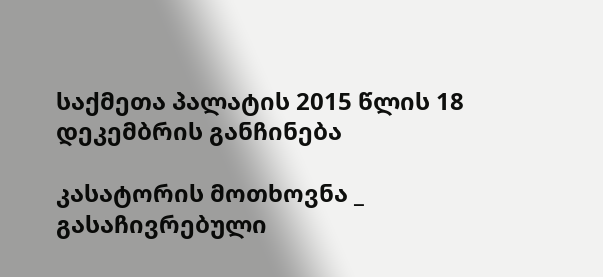საქმეთა პალატის 2015 წლის 18 დეკემბრის განჩინება

კასატორის მოთხოვნა _ გასაჩივრებული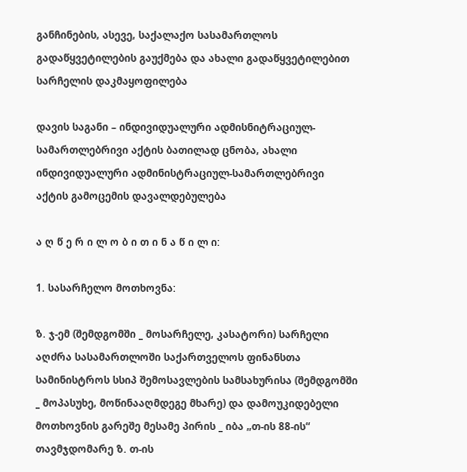განჩინების, ასევე, საქალაქო სასამართლოს გადაწყვეტილების გაუქმება და ახალი გადაწყვეტილებით სარჩელის დაკმაყოფილება

დავის საგანი – ინდივიდუალური ადმისნიტრაციულ-სამართლებრივი აქტის ბათილად ცნობა, ახალი ინდივიდუალური ადმინისტრაციულ-სამართლებრივი აქტის გამოცემის დავალდებულება

ა ღ წ ე რ ი ლ ო ბ ი თ ი ნ ა წ ი ლ ი:

1. სასარჩელო მოთხოვნა:

ზ. ჯ-ემ (შემდგომში _ მოსარჩელე, კასატორი) სარჩელი აღძრა სასამართლოში საქართველოს ფინანსთა სამინისტროს სსიპ შემოსავლების სამსახურისა (შემდგომში _ მოპასუხე, მოწინააღმდეგე მხარე) და დამოუკიდებელი მოთხოვნის გარეშე მესამე პირის _ იბა „თ-ის 88-ის“ თავმჯდომარე ზ. თ-ის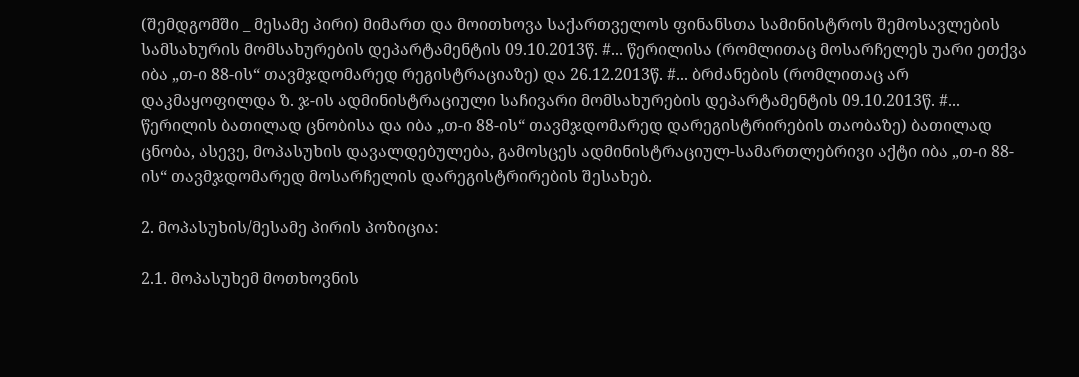(შემდგომში _ მესამე პირი) მიმართ და მოითხოვა საქართველოს ფინანსთა სამინისტროს შემოსავლების სამსახურის მომსახურების დეპარტამენტის 09.10.2013წ. #... წერილისა (რომლითაც მოსარჩელეს უარი ეთქვა იბა „თ-ი 88-ის“ თავმჯდომარედ რეგისტრაციაზე) და 26.12.2013წ. #... ბრძანების (რომლითაც არ დაკმაყოფილდა ზ. ჯ-ის ადმინისტრაციული საჩივარი მომსახურების დეპარტამენტის 09.10.2013წ. #... წერილის ბათილად ცნობისა და იბა „თ-ი 88-ის“ თავმჯდომარედ დარეგისტრირების თაობაზე) ბათილად ცნობა, ასევე, მოპასუხის დავალდებულება, გამოსცეს ადმინისტრაციულ-სამართლებრივი აქტი იბა „თ-ი 88-ის“ თავმჯდომარედ მოსარჩელის დარეგისტრირების შესახებ.

2. მოპასუხის/მესამე პირის პოზიცია:

2.1. მოპასუხემ მოთხოვნის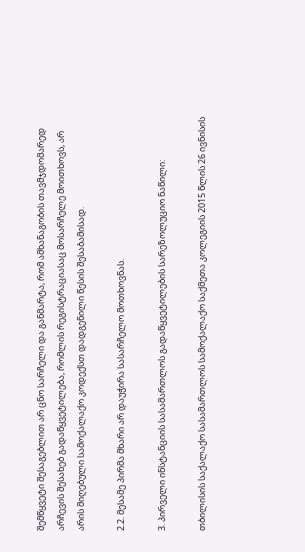შემწყვეტი შესაგებლით არ ცნო სარჩელი და განმარტა, რომ ამხანაგობის თავმჯდომარედ არჩევის შესახებ გადაწყვეტილება, რომლის რეგისტრაციასაც მოსარჩელე მოითხოვს, არ არის მიღებული სამოქალაქო კოდექსთ დადგენილი წესის შესაბამისად.

2.2. მესამე პირმა მხარი არ დაუჭირა სასარჩელო მოთხოვნას.

3. პირველი ინსტანციის სასამართლოს გადაწყვეტილების სარეზოლუციო ნაწილი:

თბილისის საქალაქო სასამართლოს სამოქალაქო საქმეთა კოლეგიის 2015 წლის 26 ივნისის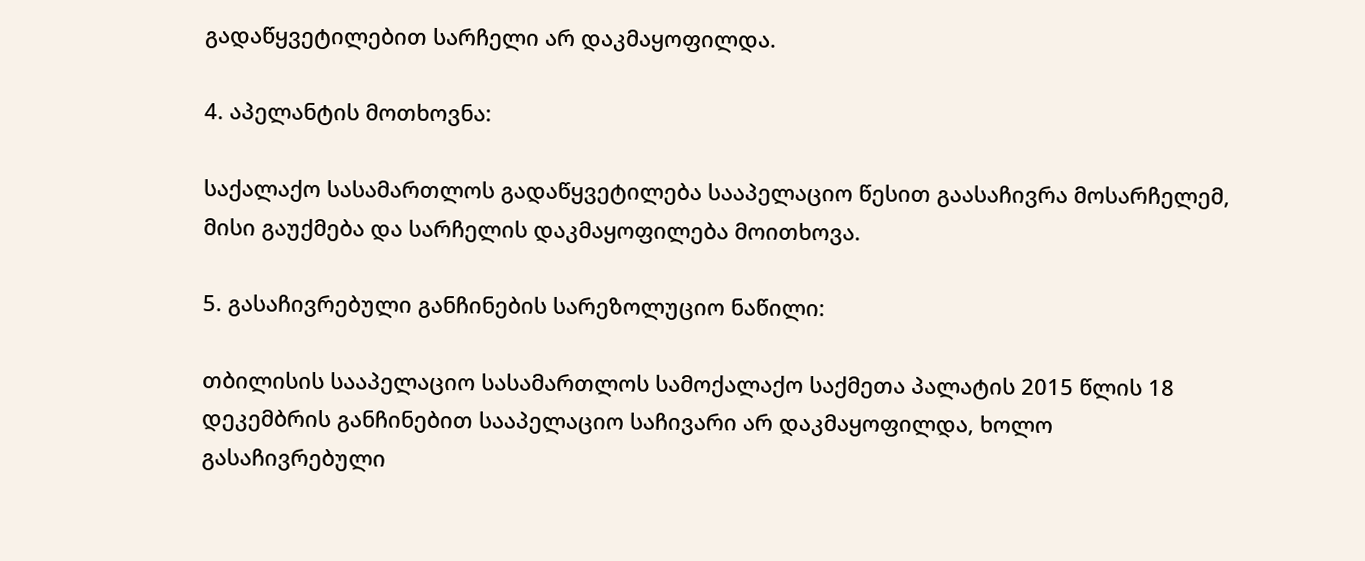გადაწყვეტილებით სარჩელი არ დაკმაყოფილდა.

4. აპელანტის მოთხოვნა:

საქალაქო სასამართლოს გადაწყვეტილება სააპელაციო წესით გაასაჩივრა მოსარჩელემ, მისი გაუქმება და სარჩელის დაკმაყოფილება მოითხოვა.

5. გასაჩივრებული განჩინების სარეზოლუციო ნაწილი:

თბილისის სააპელაციო სასამართლოს სამოქალაქო საქმეთა პალატის 2015 წლის 18 დეკემბრის განჩინებით სააპელაციო საჩივარი არ დაკმაყოფილდა, ხოლო გასაჩივრებული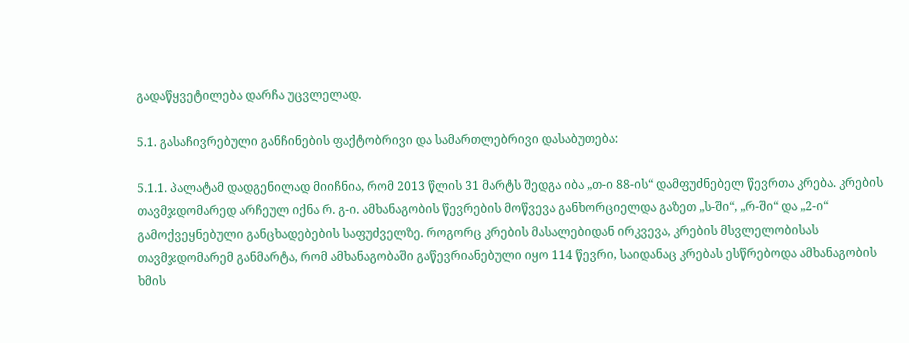გადაწყვეტილება დარჩა უცვლელად.

5.1. გასაჩივრებული განჩინების ფაქტობრივი და სამართლებრივი დასაბუთება:

5.1.1. პალატამ დადგენილად მიიჩნია, რომ 2013 წლის 31 მარტს შედგა იბა „თ-ი 88-ის“ დამფუძნებელ წევრთა კრება. კრების თავმჯდომარედ არჩეულ იქნა რ. გ-ი. ამხანაგობის წევრების მოწვევა განხორციელდა გაზეთ „ს-ში“, „რ-ში“ და „2-ი“ გამოქვეყნებული განცხადებების საფუძველზე. როგორც კრების მასალებიდან ირკვევა, კრების მსვლელობისას თავმჯდომარემ განმარტა, რომ ამხანაგობაში გაწევრიანებული იყო 114 წევრი, საიდანაც კრებას ესწრებოდა ამხანაგობის ხმის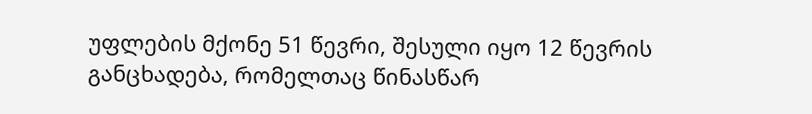უფლების მქონე 51 წევრი, შესული იყო 12 წევრის განცხადება, რომელთაც წინასწარ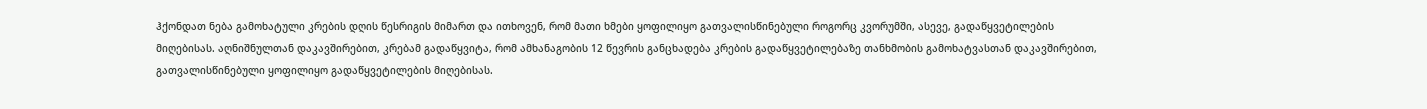ჰქონდათ ნება გამოხატული კრების დღის წესრიგის მიმართ და ითხოვენ, რომ მათი ხმები ყოფილიყო გათვალისწინებული როგორც კვორუმში, ასევე, გადაწყვეტილების მიღებისას. აღნიშნულთან დაკავშირებით, კრებამ გადაწყვიტა, რომ ამხანაგობის 12 წევრის განცხადება კრების გადაწყვეტილებაზე თანხმობის გამოხატვასთან დაკავშირებით, გათვალისწინებული ყოფილიყო გადაწყვეტილების მიღებისას.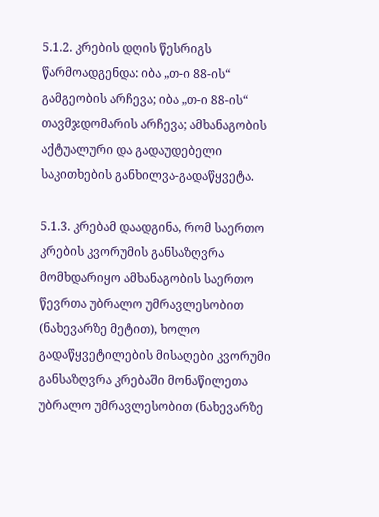5.1.2. კრების დღის წესრიგს წარმოადგენდა: იბა „თ-ი 88-ის“ გამგეობის არჩევა; იბა „თ-ი 88-ის“ თავმჯდომარის არჩევა; ამხანაგობის აქტუალური და გადაუდებელი საკითხების განხილვა-გადაწყვეტა.

5.1.3. კრებამ დაადგინა, რომ საერთო კრების კვორუმის განსაზღვრა მომხდარიყო ამხანაგობის საერთო წევრთა უბრალო უმრავლესობით (ნახევარზე მეტით), ხოლო გადაწყვეტილების მისაღები კვორუმი განსაზღვრა კრებაში მონაწილეთა უბრალო უმრავლესობით (ნახევარზე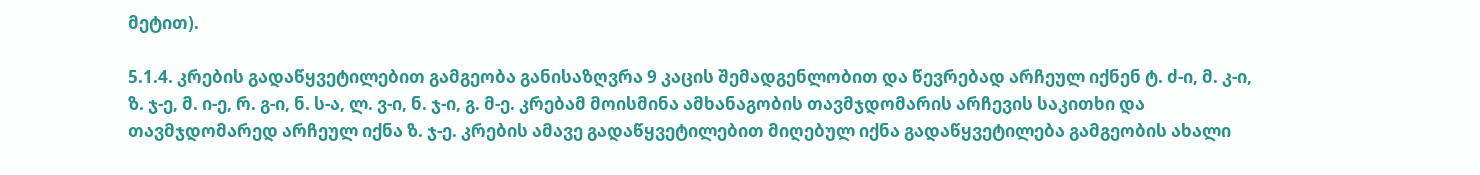მეტით).

5.1.4. კრების გადაწყვეტილებით გამგეობა განისაზღვრა 9 კაცის შემადგენლობით და წევრებად არჩეულ იქნენ ტ. ძ-ი, მ. კ-ი, ზ. ჯ-ე, მ. ი-ე, რ. გ-ი, ნ. ს-ა, ლ. ვ-ი, ნ. ჯ-ი, გ. მ-ე. კრებამ მოისმინა ამხანაგობის თავმჯდომარის არჩევის საკითხი და თავმჯდომარედ არჩეულ იქნა ზ. ჯ-ე. კრების ამავე გადაწყვეტილებით მიღებულ იქნა გადაწყვეტილება გამგეობის ახალი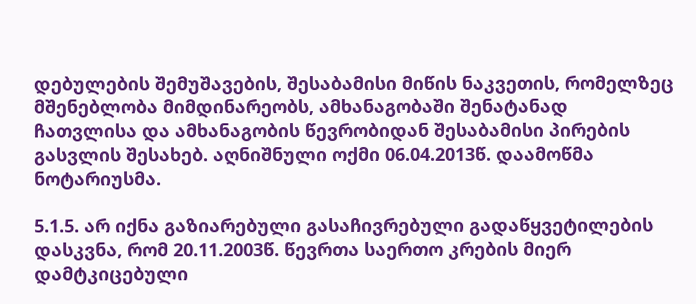დებულების შემუშავების, შესაბამისი მიწის ნაკვეთის, რომელზეც მშენებლობა მიმდინარეობს, ამხანაგობაში შენატანად ჩათვლისა და ამხანაგობის წევრობიდან შესაბამისი პირების გასვლის შესახებ. აღნიშნული ოქმი 06.04.2013წ. დაამოწმა ნოტარიუსმა.

5.1.5. არ იქნა გაზიარებული გასაჩივრებული გადაწყვეტილების დასკვნა, რომ 20.11.2003წ. წევრთა საერთო კრების მიერ დამტკიცებული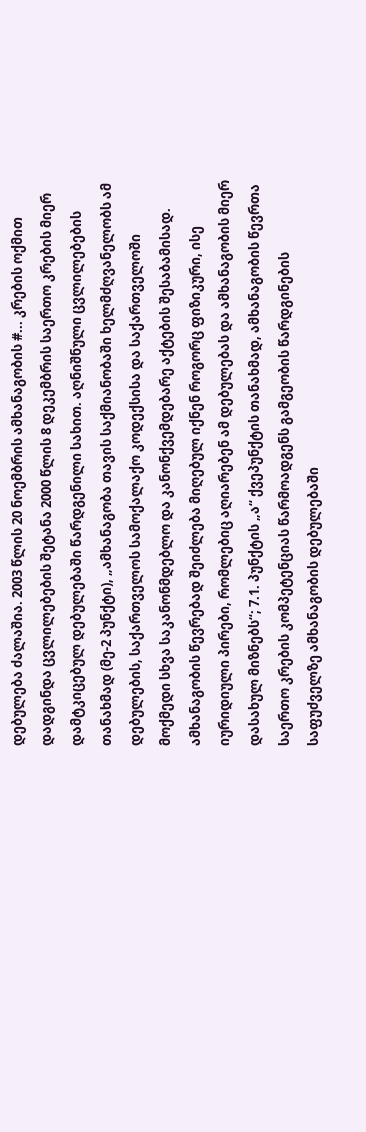დებულება ძალაშია. 2003 წლის 20 ნოემბრის ამხანაგობის #... კრების ოქმით დადგინდა ცვლილებების შეტანა 2000 წლის 8 დეკემბრის საერთო კრების მიერ დამტკიცებულ დებულებაში წარდგენილი სახით. აღნიშნული ცვლილებების თანახმად (მე-2 პუნქტი), „ამხანაგობა თავის საქმიანობაში ხელმძღვანელობს ამ დებულების, საქართველოს სამოქალაქო კოდექსისა და საქართველოში მოქმედი სხვა საკანონმდებლო და კანონქვემდებარე აქტების შესაბამისად. ამხანაგობის წევრებად შეიძლება მიღებულ იქნენ როგორც ფიზიკური, ისე იურიდიული პირები, რომლებიც აღიარებენ ამ დებულებას და ამხანაგობის მიერ დასახულ მიზნებს“; 7.1. პუნქტის „ა“ ქვეპუნქტის თანახმად, ამხანაგობის წევრთა საერთო კრების კომპეტენციას წარმოადგენს გამგეობის წარდგინების საფუძველზე ამხანაგობის დებულებაში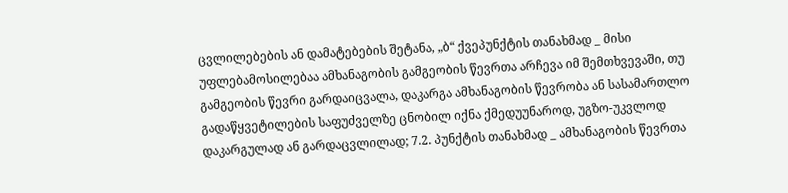ცვლილებების ან დამატებების შეტანა, „ბ“ ქვეპუნქტის თანახმად _ მისი უფლებამოსილებაა ამხანაგობის გამგეობის წევრთა არჩევა იმ შემთხვევაში, თუ გამგეობის წევრი გარდაიცვალა, დაკარგა ამხანაგობის წევრობა ან სასამართლო გადაწყვეტილების საფუძველზე ცნობილ იქნა ქმედუუნაროდ, უგზო-უკვლოდ დაკარგულად ან გარდაცვლილად; 7.2. პუნქტის თანახმად _ ამხანაგობის წევრთა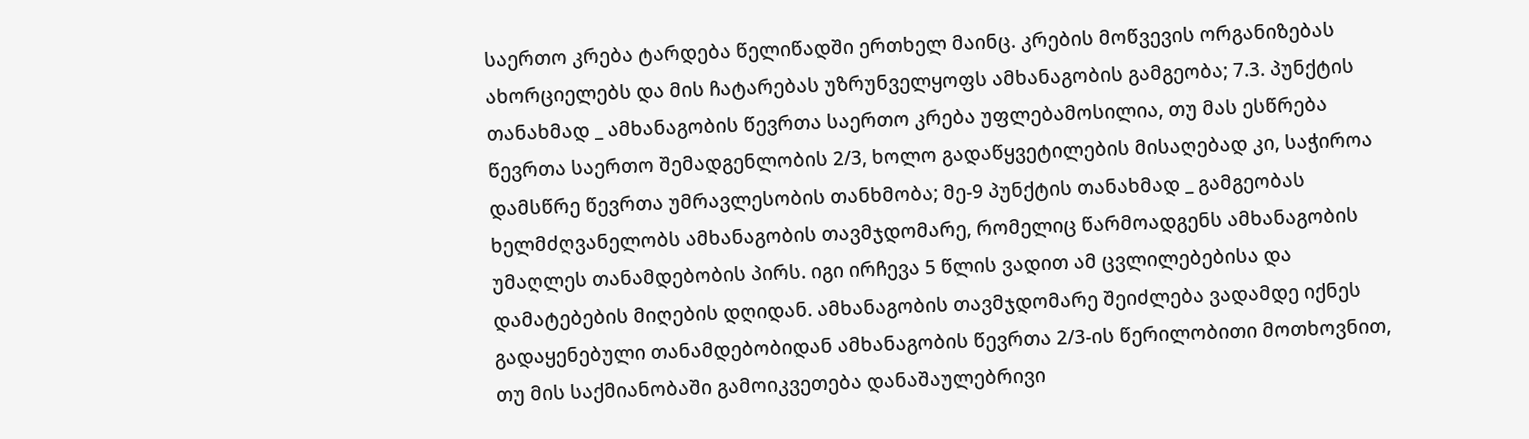საერთო კრება ტარდება წელიწადში ერთხელ მაინც. კრების მოწვევის ორგანიზებას ახორციელებს და მის ჩატარებას უზრუნველყოფს ამხანაგობის გამგეობა; 7.3. პუნქტის თანახმად _ ამხანაგობის წევრთა საერთო კრება უფლებამოსილია, თუ მას ესწრება წევრთა საერთო შემადგენლობის 2/3, ხოლო გადაწყვეტილების მისაღებად კი, საჭიროა დამსწრე წევრთა უმრავლესობის თანხმობა; მე-9 პუნქტის თანახმად _ გამგეობას ხელმძღვანელობს ამხანაგობის თავმჯდომარე, რომელიც წარმოადგენს ამხანაგობის უმაღლეს თანამდებობის პირს. იგი ირჩევა 5 წლის ვადით ამ ცვლილებებისა და დამატებების მიღების დღიდან. ამხანაგობის თავმჯდომარე შეიძლება ვადამდე იქნეს გადაყენებული თანამდებობიდან ამხანაგობის წევრთა 2/3-ის წერილობითი მოთხოვნით, თუ მის საქმიანობაში გამოიკვეთება დანაშაულებრივი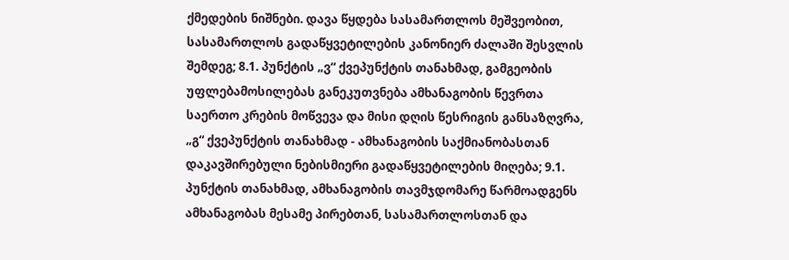ქმედების ნიშნები. დავა წყდება სასამართლოს მეშვეობით, სასამართლოს გადაწყვეტილების კანონიერ ძალაში შესვლის შემდეგ; 8.1. პუნქტის „ვ“ ქვეპუნქტის თანახმად, გამგეობის უფლებამოსილებას განეკუთვნება ამხანაგობის წევრთა საერთო კრების მოწვევა და მისი დღის წესრიგის განსაზღვრა, „გ“ ქვეპუნქტის თანახმად - ამხანაგობის საქმიანობასთან დაკავშირებული ნებისმიერი გადაწყვეტილების მიღება; 9.1. პუნქტის თანახმად, ამხანაგობის თავმჯდომარე წარმოადგენს ამხანაგობას მესამე პირებთან, სასამართლოსთან და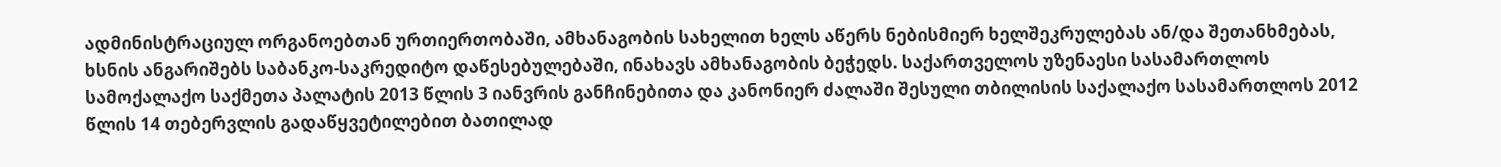ადმინისტრაციულ ორგანოებთან ურთიერთობაში, ამხანაგობის სახელით ხელს აწერს ნებისმიერ ხელშეკრულებას ან/და შეთანხმებას, ხსნის ანგარიშებს საბანკო-საკრედიტო დაწესებულებაში, ინახავს ამხანაგობის ბეჭედს. საქართველოს უზენაესი სასამართლოს სამოქალაქო საქმეთა პალატის 2013 წლის 3 იანვრის განჩინებითა და კანონიერ ძალაში შესული თბილისის საქალაქო სასამართლოს 2012 წლის 14 თებერვლის გადაწყვეტილებით ბათილად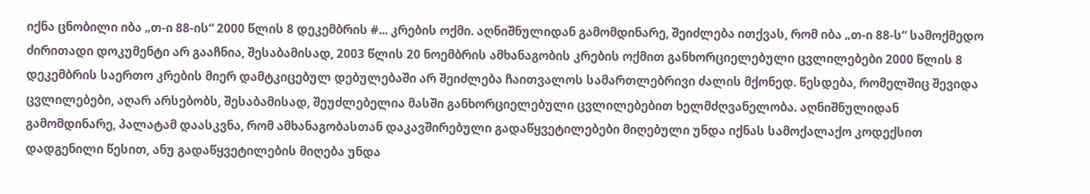იქნა ცნობილი იბა „თ-ი 88-ის“ 2000 წლის 8 დეკემბრის #... კრების ოქმი. აღნიშნულიდან გამომდინარე, შეიძლება ითქვას, რომ იბა „თ-ი 88-ს“ სამოქმედო ძირითადი დოკუმენტი არ გააჩნია, შესაბამისად, 2003 წლის 20 ნოემბრის ამხანაგობის კრების ოქმით განხორციელებული ცვლილებები 2000 წლის 8 დეკემბრის საერთო კრების მიერ დამტკიცებულ დებულებაში არ შეიძლება ჩაითვალოს სამართლებრივი ძალის მქონედ. წესდება, რომელშიც შევიდა ცვლილებები, აღარ არსებობს, შესაბამისად, შეუძლებელია მასში განხორციელებული ცვლილებებით ხელმძღვანელობა. აღნიშნულიდან გამომდინარე, პალატამ დაასკვნა, რომ ამხანაგობასთან დაკავშირებული გადაწყვეტილებები მიღებული უნდა იქნას სამოქალაქო კოდექსით დადგენილი წესით, ანუ გადაწყვეტილების მიღება უნდა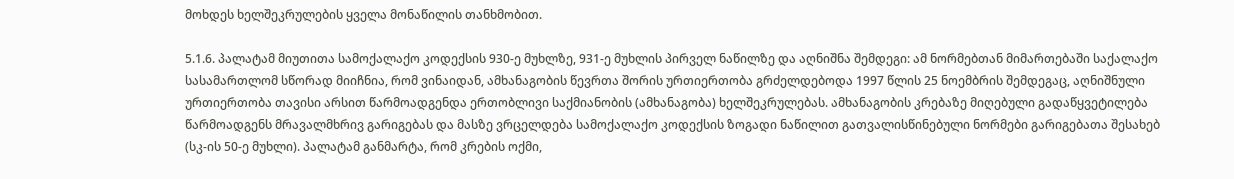მოხდეს ხელშეკრულების ყველა მონაწილის თანხმობით.

5.1.6. პალატამ მიუთითა სამოქალაქო კოდექსის 930-ე მუხლზე, 931-ე მუხლის პირველ ნაწილზე და აღნიშნა შემდეგი: ამ ნორმებთან მიმართებაში საქალაქო სასამართლომ სწორად მიიჩნია, რომ ვინაიდან, ამხანაგობის წევრთა შორის ურთიერთობა გრძელდებოდა 1997 წლის 25 ნოემბრის შემდეგაც, აღნიშნული ურთიერთობა თავისი არსით წარმოადგენდა ერთობლივი საქმიანობის (ამხანაგობა) ხელშეკრულებას. ამხანაგობის კრებაზე მიღებული გადაწყვეტილება წარმოადგენს მრავალმხრივ გარიგებას და მასზე ვრცელდება სამოქალაქო კოდექსის ზოგადი ნაწილით გათვალისწინებული ნორმები გარიგებათა შესახებ (სკ-ის 50-ე მუხლი). პალატამ განმარტა, რომ კრების ოქმი,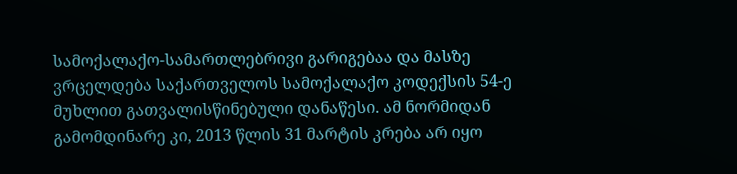სამოქალაქო-სამართლებრივი გარიგებაა და მასზე ვრცელდება საქართველოს სამოქალაქო კოდექსის 54-ე მუხლით გათვალისწინებული დანაწესი. ამ ნორმიდან გამომდინარე კი, 2013 წლის 31 მარტის კრება არ იყო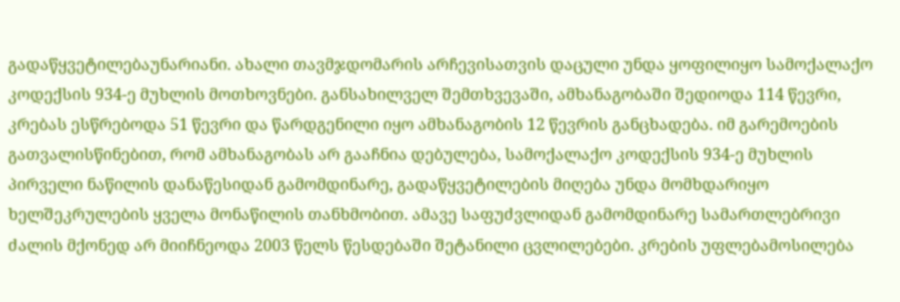გადაწყვეტილებაუნარიანი. ახალი თავმჯდომარის არჩევისათვის დაცული უნდა ყოფილიყო სამოქალაქო კოდექსის 934-ე მუხლის მოთხოვნები. განსახილველ შემთხვევაში, ამხანაგობაში შედიოდა 114 წევრი, კრებას ესწრებოდა 51 წევრი და წარდგენილი იყო ამხანაგობის 12 წევრის განცხადება. იმ გარემოების გათვალისწინებით, რომ ამხანაგობას არ გააჩნია დებულება, სამოქალაქო კოდექსის 934-ე მუხლის პირველი ნაწილის დანაწესიდან გამომდინარე, გადაწყვეტილების მიღება უნდა მომხდარიყო ხელშეკრულების ყველა მონაწილის თანხმობით. ამავე საფუძვლიდან გამომდინარე სამართლებრივი ძალის მქონედ არ მიიჩნეოდა 2003 წელს წესდებაში შეტანილი ცვლილებები. კრების უფლებამოსილება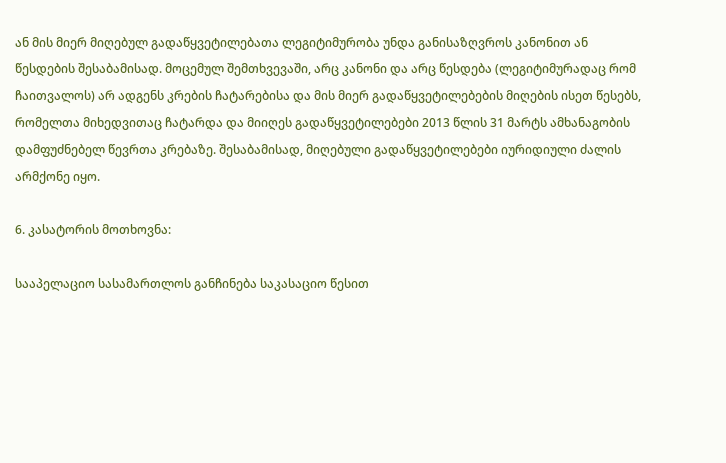ან მის მიერ მიღებულ გადაწყვეტილებათა ლეგიტიმურობა უნდა განისაზღვროს კანონით ან წესდების შესაბამისად. მოცემულ შემთხვევაში, არც კანონი და არც წესდება (ლეგიტიმურადაც რომ ჩაითვალოს) არ ადგენს კრების ჩატარებისა და მის მიერ გადაწყვეტილებების მიღების ისეთ წესებს, რომელთა მიხედვითაც ჩატარდა და მიიღეს გადაწყვეტილებები 2013 წლის 31 მარტს ამხანაგობის დამფუძნებელ წევრთა კრებაზე. შესაბამისად, მიღებული გადაწყვეტილებები იურიდიული ძალის არმქონე იყო.

6. კასატორის მოთხოვნა:

სააპელაციო სასამართლოს განჩინება საკასაციო წესით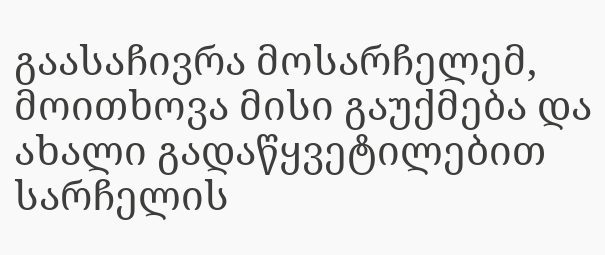გაასაჩივრა მოსარჩელემ, მოითხოვა მისი გაუქმება და ახალი გადაწყვეტილებით სარჩელის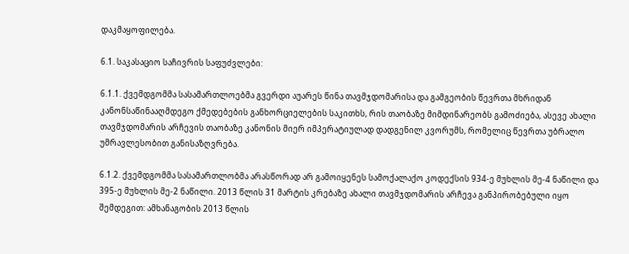დაკმაყოფილება.

6.1. საკასაციო საჩივრის საფუძვლები:

6.1.1. ქვემდგომმა სასამართლოებმა გვერდი აუარეს წინა თავმჯდომარისა და გამგეობის წევრთა მხრიდან კანონსაწინააღმდეგო ქმედებების განხორციელების საკითხს, რის თაობაზე მიმდინარეობს გამოძიება, ასევე ახალი თავმჯდომარის არჩევის თაობაზე კანონის მიერ იმპერატიულად დადგენილ კვორუმს, რომელიც წევრთა უბრალო უმრავლესობით განისაზღვრება.

6.1.2. ქვემდგომმა სასამართლობმა არასწორად არ გამოიყენეს სამოქალაქო კოდექსის 934-ე მუხლის მე-4 ნაწილი და 395-ე მუხლის მე-2 ნაწილი. 2013 წლის 31 მარტის კრებაზე ახალი თავმჯდომარის არჩევა განპირობებული იყო შემდეგით: ამხანაგობის 2013 წლის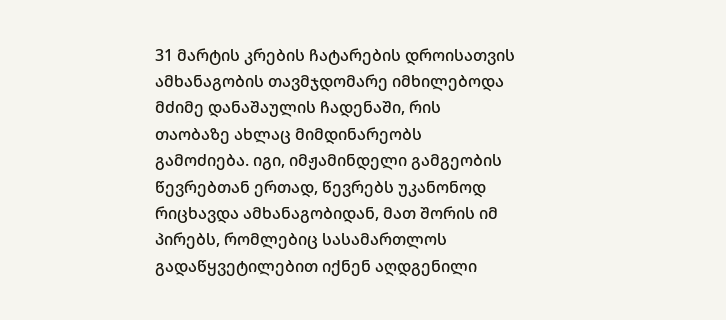31 მარტის კრების ჩატარების დროისათვის ამხანაგობის თავმჯდომარე იმხილებოდა მძიმე დანაშაულის ჩადენაში, რის თაობაზე ახლაც მიმდინარეობს გამოძიება. იგი, იმჟამინდელი გამგეობის წევრებთან ერთად, წევრებს უკანონოდ რიცხავდა ამხანაგობიდან, მათ შორის იმ პირებს, რომლებიც სასამართლოს გადაწყვეტილებით იქნენ აღდგენილი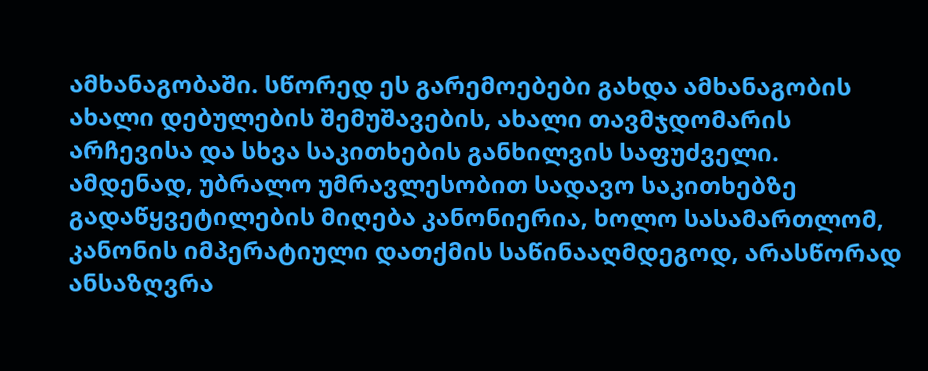ამხანაგობაში. სწორედ ეს გარემოებები გახდა ამხანაგობის ახალი დებულების შემუშავების, ახალი თავმჯდომარის არჩევისა და სხვა საკითხების განხილვის საფუძველი. ამდენად, უბრალო უმრავლესობით სადავო საკითხებზე გადაწყვეტილების მიღება კანონიერია, ხოლო სასამართლომ, კანონის იმპერატიული დათქმის საწინააღმდეგოდ, არასწორად ანსაზღვრა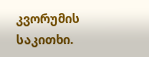კვორუმის საკითხი.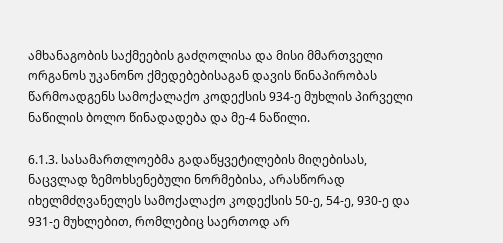ამხანაგობის საქმეების გაძღოლისა და მისი მმართველი ორგანოს უკანონო ქმედებებისაგან დავის წინაპირობას წარმოადგენს სამოქალაქო კოდექსის 934-ე მუხლის პირველი ნაწილის ბოლო წინადადება და მე-4 ნაწილი.

6.1.3. სასამართლოებმა გადაწყვეტილების მიღებისას, ნაცვლად ზემოხსენებული ნორმებისა, არასწორად იხელმძღვანელეს სამოქალაქო კოდექსის 50-ე, 54-ე, 930-ე და 931-ე მუხლებით, რომლებიც საერთოდ არ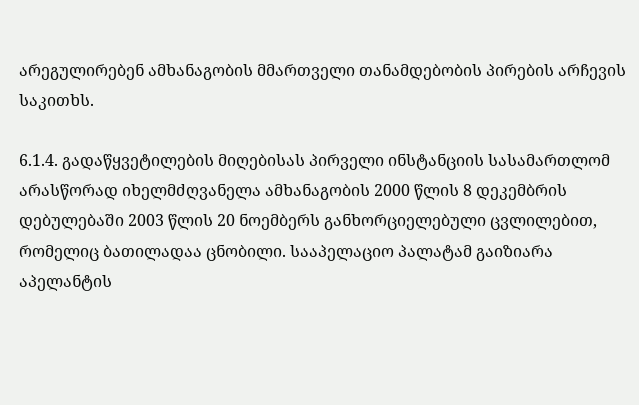არეგულირებენ ამხანაგობის მმართველი თანამდებობის პირების არჩევის საკითხს.

6.1.4. გადაწყვეტილების მიღებისას პირველი ინსტანციის სასამართლომ არასწორად იხელმძღვანელა ამხანაგობის 2000 წლის 8 დეკემბრის დებულებაში 2003 წლის 20 ნოემბერს განხორციელებული ცვლილებით, რომელიც ბათილადაა ცნობილი. სააპელაციო პალატამ გაიზიარა აპელანტის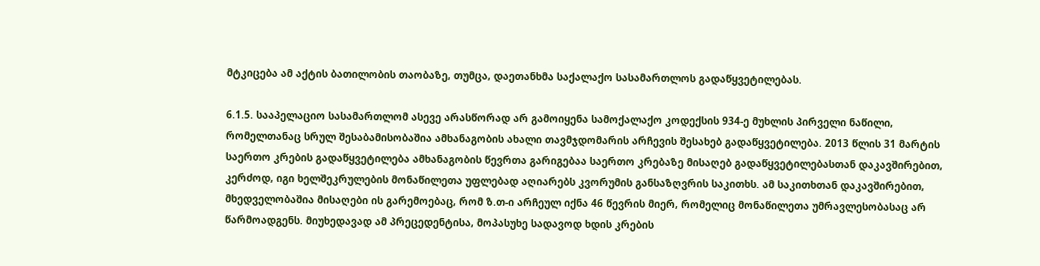მტკიცება ამ აქტის ბათილობის თაობაზე, თუმცა, დაეთანხმა საქალაქო სასამართლოს გადაწყვეტილებას.

6.1.5. სააპელაციო სასამართლომ ასევე არასწორად არ გამოიყენა სამოქალაქო კოდექსის 934-ე მუხლის პირველი ნაწილი, რომელთანაც სრულ შესაბამისობაშია ამხანაგობის ახალი თავმჯდომარის არჩევის შესახებ გადაწყვეტილება. 2013 წლის 31 მარტის საერთო კრების გადაწყვეტილება ამხანაგობის წევრთა გარიგებაა საერთო კრებაზე მისაღებ გადაწყვეტილებასთან დაკავშირებით, კერძოდ, იგი ხელშეკრულების მონაწილეთა უფლებად აღიარებს კვორუმის განსაზღვრის საკითხს. ამ საკითხთან დაკავშირებით, მხედველობაშია მისაღები ის გარემოებაც, რომ ზ.თ-ი არჩეულ იქნა 46 წევრის მიერ, რომელიც მონაწილეთა უმრავლესობასაც არ წარმოადგენს. მიუხედავად ამ პრეცედენტისა, მოპასუხე სადავოდ ხდის კრების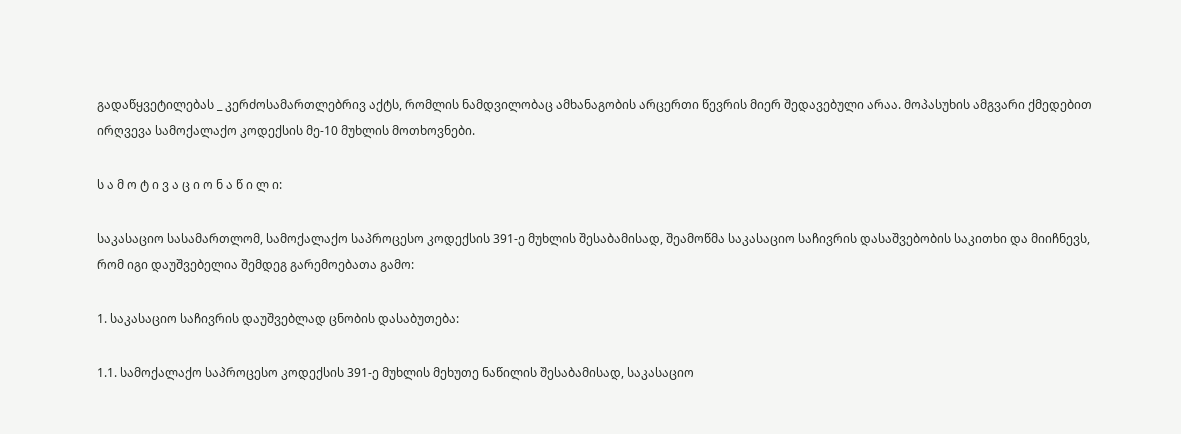გადაწყვეტილებას _ კერძოსამართლებრივ აქტს, რომლის ნამდვილობაც ამხანაგობის არცერთი წევრის მიერ შედავებული არაა. მოპასუხის ამგვარი ქმედებით ირღვევა სამოქალაქო კოდექსის მე-10 მუხლის მოთხოვნები.

ს ა მ ო ტ ი ვ ა ც ი ო ნ ა წ ი ლ ი:

საკასაციო სასამართლომ, სამოქალაქო საპროცესო კოდექსის 391-ე მუხლის შესაბამისად, შეამოწმა საკასაციო საჩივრის დასაშვებობის საკითხი და მიიჩნევს, რომ იგი დაუშვებელია შემდეგ გარემოებათა გამო:

1. საკასაციო საჩივრის დაუშვებლად ცნობის დასაბუთება:

1.1. სამოქალაქო საპროცესო კოდექსის 391-ე მუხლის მეხუთე ნაწილის შესაბამისად, საკასაციო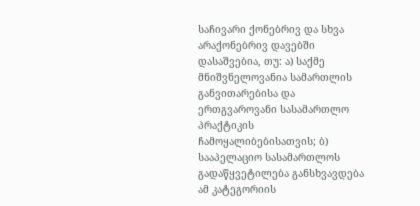საჩივარი ქონებრივ და სხვა არაქონებრივ დავებში დასაშვებია, თუ: ა) საქმე მნიშვნელოვანია სამართლის განვითარებისა და ერთგვაროვანი სასამართლო პრაქტიკის ჩამოყალიბებისათვის; ბ) სააპელაციო სასამართლოს გადაწყვეტილება განსხვავდება ამ კატეგორიის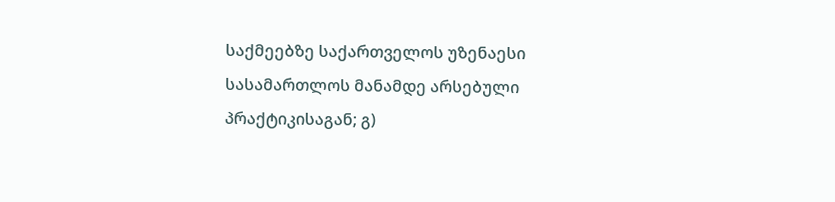საქმეებზე საქართველოს უზენაესი სასამართლოს მანამდე არსებული პრაქტიკისაგან; გ)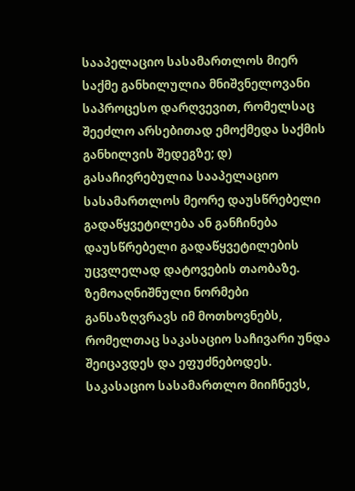სააპელაციო სასამართლოს მიერ საქმე განხილულია მნიშვნელოვანი საპროცესო დარღვევით, რომელსაც შეეძლო არსებითად ემოქმედა საქმის განხილვის შედეგზე; დ) გასაჩივრებულია სააპელაციო სასამართლოს მეორე დაუსწრებელი გადაწყვეტილება ან განჩინება დაუსწრებელი გადაწყვეტილების უცვლელად დატოვების თაობაზე. ზემოაღნიშნული ნორმები განსაზღვრავს იმ მოთხოვნებს, რომელთაც საკასაციო საჩივარი უნდა შეიცავდეს და ეფუძნებოდეს. საკასაციო სასამართლო მიიჩნევს,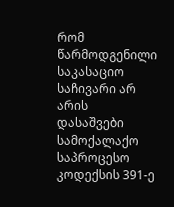რომ წარმოდგენილი საკასაციო საჩივარი არ არის დასაშვები სამოქალაქო საპროცესო კოდექსის 391-ე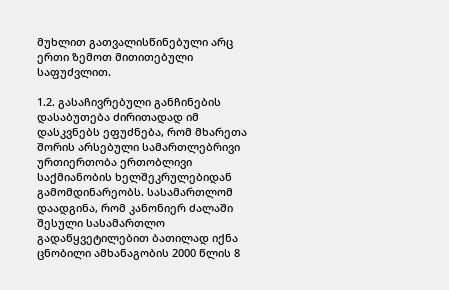მუხლით გათვალისწინებული არც ერთი ზემოთ მითითებული საფუძვლით.

1.2. გასაჩივრებული განჩინების დასაბუთება ძირითადად იმ დასკვნებს ეფუძნება, რომ მხარეთა შორის არსებული სამართლებრივი ურთიერთობა ერთობლივი საქმიანობის ხელშეკრულებიდან გამომდინარეობს. სასამართლომ დაადგინა, რომ კანონიერ ძალაში შესული სასამართლო გადაწყვეტილებით ბათილად იქნა ცნობილი ამხანაგობის 2000 წლის 8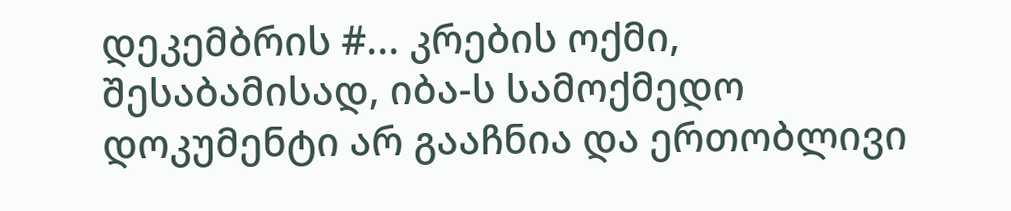დეკემბრის #... კრების ოქმი, შესაბამისად, იბა-ს სამოქმედო დოკუმენტი არ გააჩნია და ერთობლივი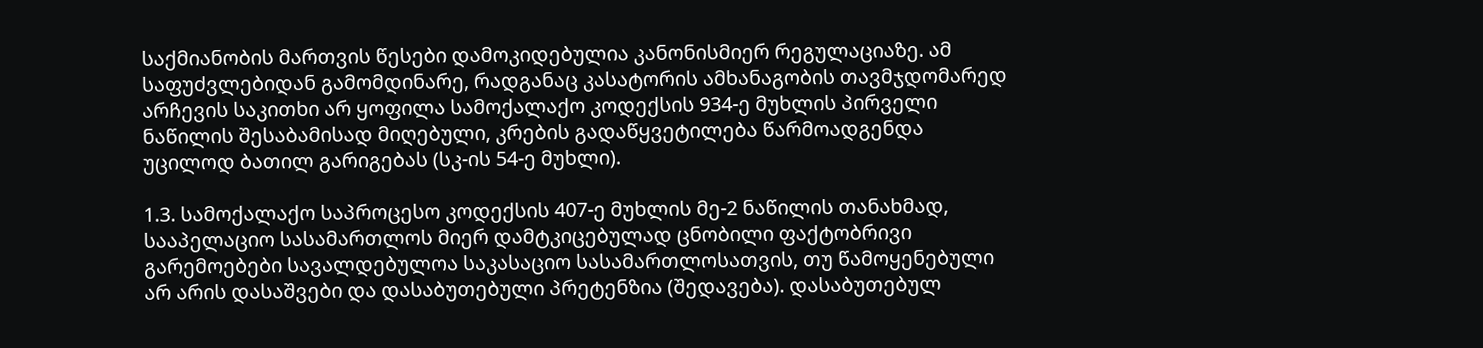საქმიანობის მართვის წესები დამოკიდებულია კანონისმიერ რეგულაციაზე. ამ საფუძვლებიდან გამომდინარე, რადგანაც კასატორის ამხანაგობის თავმჯდომარედ არჩევის საკითხი არ ყოფილა სამოქალაქო კოდექსის 934-ე მუხლის პირველი ნაწილის შესაბამისად მიღებული, კრების გადაწყვეტილება წარმოადგენდა უცილოდ ბათილ გარიგებას (სკ-ის 54-ე მუხლი).

1.3. სამოქალაქო საპროცესო კოდექსის 407-ე მუხლის მე-2 ნაწილის თანახმად, სააპელაციო სასამართლოს მიერ დამტკიცებულად ცნობილი ფაქტობრივი გარემოებები სავალდებულოა საკასაციო სასამართლოსათვის, თუ წამოყენებული არ არის დასაშვები და დასაბუთებული პრეტენზია (შედავება). დასაბუთებულ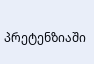პრეტენზიაში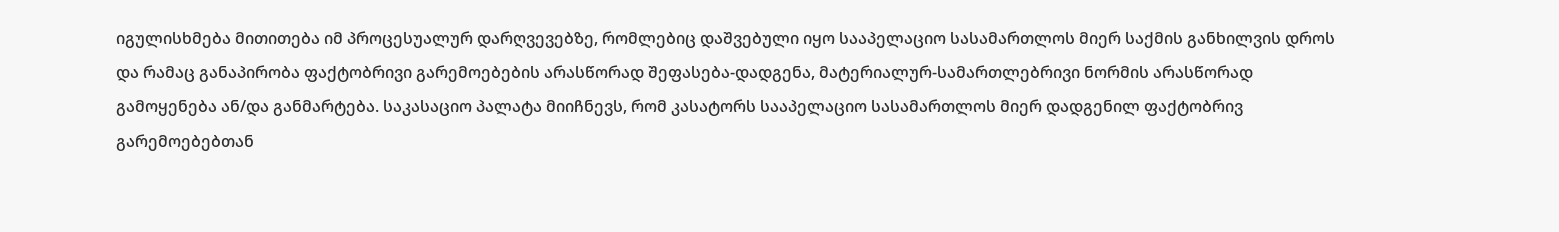იგულისხმება მითითება იმ პროცესუალურ დარღვევებზე, რომლებიც დაშვებული იყო სააპელაციო სასამართლოს მიერ საქმის განხილვის დროს და რამაც განაპირობა ფაქტობრივი გარემოებების არასწორად შეფასება-დადგენა, მატერიალურ-სამართლებრივი ნორმის არასწორად გამოყენება ან/და განმარტება. საკასაციო პალატა მიიჩნევს, რომ კასატორს სააპელაციო სასამართლოს მიერ დადგენილ ფაქტობრივ გარემოებებთან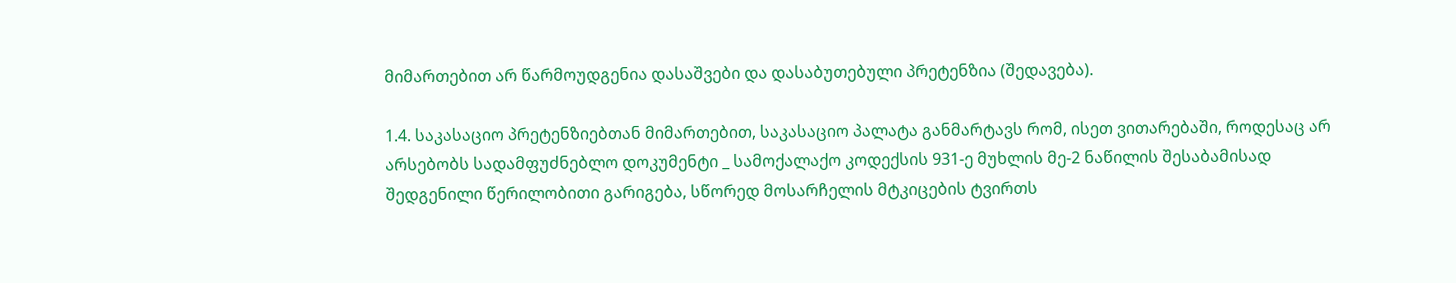მიმართებით არ წარმოუდგენია დასაშვები და დასაბუთებული პრეტენზია (შედავება).

1.4. საკასაციო პრეტენზიებთან მიმართებით, საკასაციო პალატა განმარტავს რომ, ისეთ ვითარებაში, როდესაც არ არსებობს სადამფუძნებლო დოკუმენტი _ სამოქალაქო კოდექსის 931-ე მუხლის მე-2 ნაწილის შესაბამისად შედგენილი წერილობითი გარიგება, სწორედ მოსარჩელის მტკიცების ტვირთს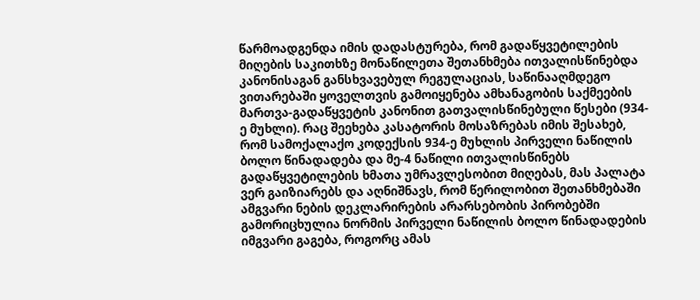წარმოადგენდა იმის დადასტურება, რომ გადაწყვეტილების მიღების საკითხზე მონაწილეთა შეთანხმება ითვალისწინებდა კანონისაგან განსხვავებულ რეგულაციას, საწინააღმდეგო ვითარებაში ყოველთვის გამოიყენება ამხანაგობის საქმეების მართვა-გადაწყვეტის კანონით გათვალისწინებული წესები (934-ე მუხლი). რაც შეეხება კასატორის მოსაზრებას იმის შესახებ, რომ სამოქალაქო კოდექსის 934-ე მუხლის პირველი ნაწილის ბოლო წინადადება და მე-4 ნაწილი ითვალისწინებს გადაწყვეტილების ხმათა უმრავლესობით მიღებას, მას პალატა ვერ გაიზიარებს და აღნიშნავს, რომ წერილობით შეთანხმებაში ამგვარი ნების დეკლარირების არარსებობის პირობებში გამორიცხულია ნორმის პირველი ნაწილის ბოლო წინადადების იმგვარი გაგება, როგორც ამას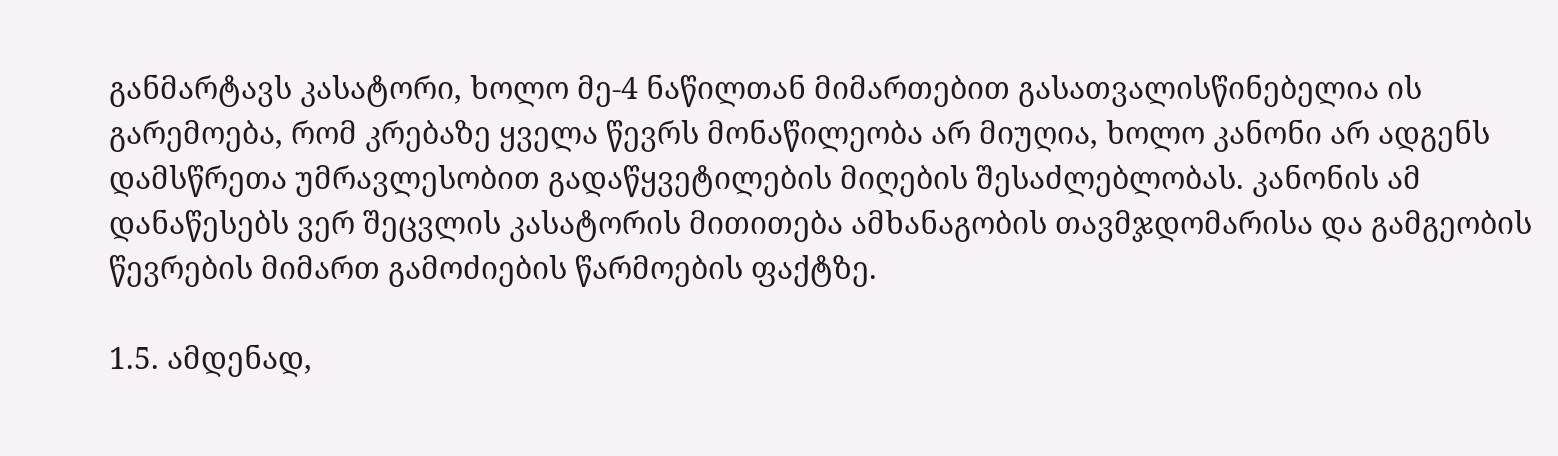განმარტავს კასატორი, ხოლო მე-4 ნაწილთან მიმართებით გასათვალისწინებელია ის გარემოება, რომ კრებაზე ყველა წევრს მონაწილეობა არ მიუღია, ხოლო კანონი არ ადგენს დამსწრეთა უმრავლესობით გადაწყვეტილების მიღების შესაძლებლობას. კანონის ამ დანაწესებს ვერ შეცვლის კასატორის მითითება ამხანაგობის თავმჯდომარისა და გამგეობის წევრების მიმართ გამოძიების წარმოების ფაქტზე.

1.5. ამდენად,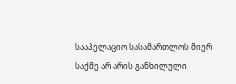სააპელაციო სასამართლოს მიერ საქმე არ არის განხილული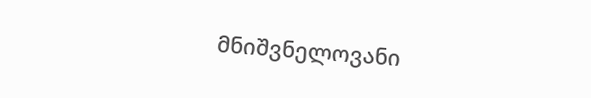მნიშვნელოვანი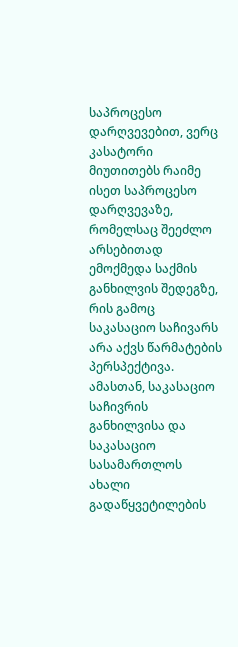საპროცესო დარღვევებით, ვერც კასატორი მიუთითებს რაიმე ისეთ საპროცესო დარღვევაზე, რომელსაც შეეძლო არსებითად ემოქმედა საქმის განხილვის შედეგზე, რის გამოც საკასაციო საჩივარს არა აქვს წარმატების პერსპექტივა. ამასთან, საკასაციო საჩივრის განხილვისა და საკასაციო სასამართლოს ახალი გადაწყვეტილების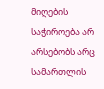მიღების საჭიროება არ არსებობს არც სამართლის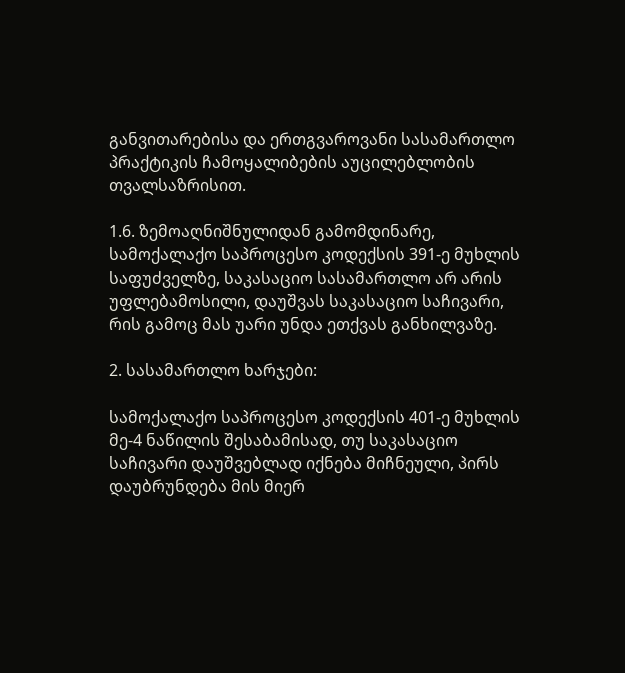განვითარებისა და ერთგვაროვანი სასამართლო პრაქტიკის ჩამოყალიბების აუცილებლობის თვალსაზრისით.

1.6. ზემოაღნიშნულიდან გამომდინარე, სამოქალაქო საპროცესო კოდექსის 391-ე მუხლის საფუძველზე, საკასაციო სასამართლო არ არის უფლებამოსილი, დაუშვას საკასაციო საჩივარი, რის გამოც მას უარი უნდა ეთქვას განხილვაზე.

2. სასამართლო ხარჯები:

სამოქალაქო საპროცესო კოდექსის 401-ე მუხლის მე-4 ნაწილის შესაბამისად, თუ საკასაციო საჩივარი დაუშვებლად იქნება მიჩნეული, პირს დაუბრუნდება მის მიერ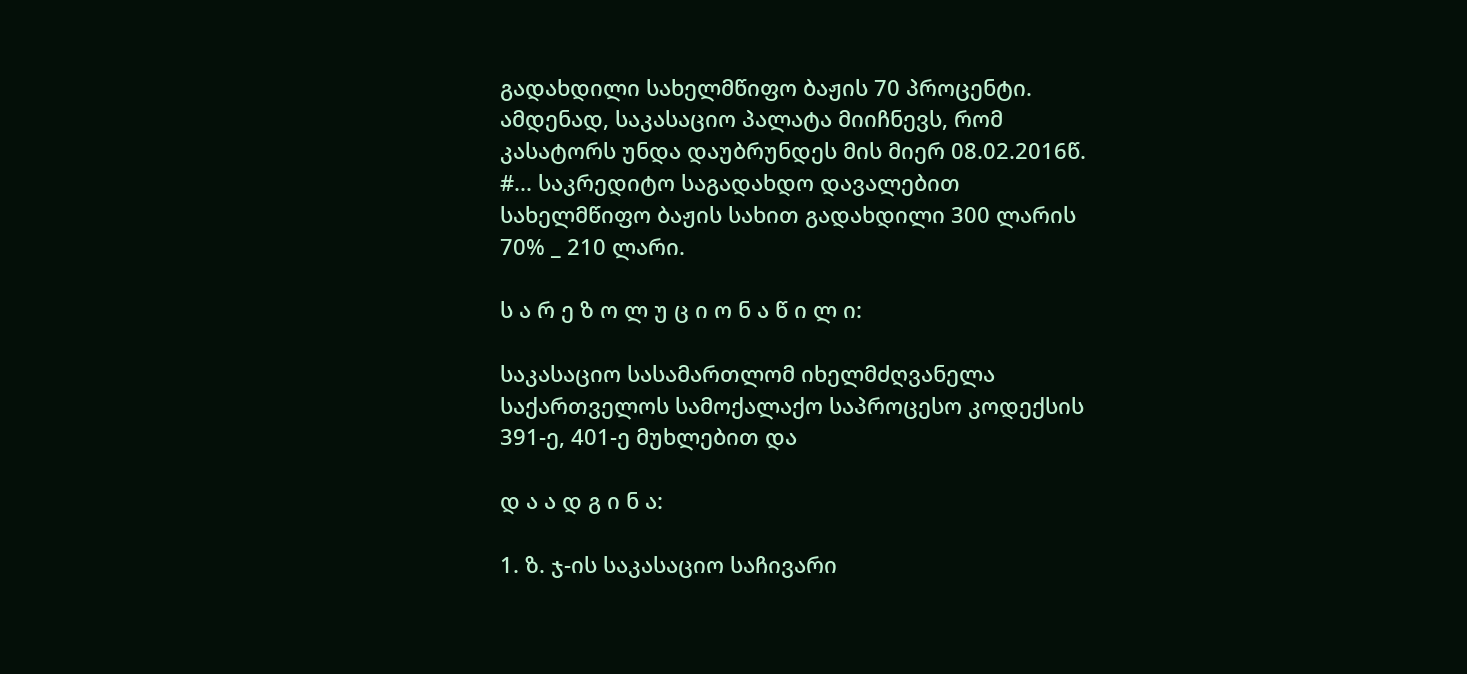გადახდილი სახელმწიფო ბაჟის 70 პროცენტი. ამდენად, საკასაციო პალატა მიიჩნევს, რომ კასატორს უნდა დაუბრუნდეს მის მიერ 08.02.2016წ. #... საკრედიტო საგადახდო დავალებით სახელმწიფო ბაჟის სახით გადახდილი 300 ლარის 70% _ 210 ლარი.

ს ა რ ე ზ ო ლ უ ც ი ო ნ ა წ ი ლ ი:

საკასაციო სასამართლომ იხელმძღვანელა საქართველოს სამოქალაქო საპროცესო კოდექსის 391-ე, 401-ე მუხლებით და

დ ა ა დ გ ი ნ ა:

1. ზ. ჯ-ის საკასაციო საჩივარი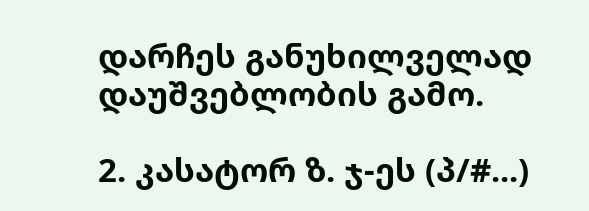დარჩეს განუხილველად დაუშვებლობის გამო.

2. კასატორ ზ. ჯ-ეს (პ/#...)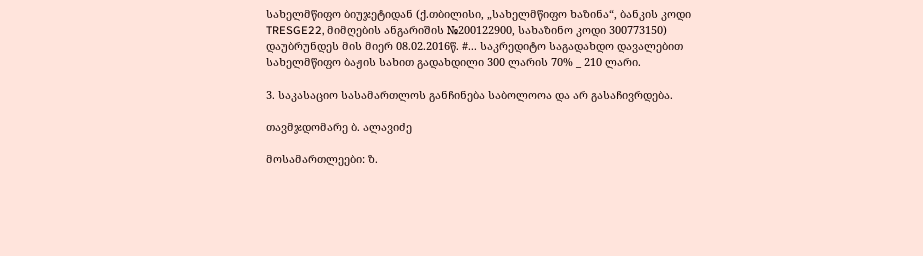სახელმწიფო ბიუჯეტიდან (ქ.თბილისი, „სახელმწიფო ხაზინა“, ბანკის კოდი TRESGE22, მიმღების ანგარიშის №200122900, სახაზინო კოდი 300773150) დაუბრუნდეს მის მიერ 08.02.2016წ. #... საკრედიტო საგადახდო დავალებით სახელმწიფო ბაჟის სახით გადახდილი 300 ლარის 70% _ 210 ლარი.

3. საკასაციო სასამართლოს განჩინება საბოლოოა და არ გასაჩივრდება.

თავმჯდომარე ბ. ალავიძე

მოსამართლეები: ზ.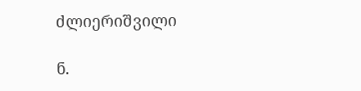ძლიერიშვილი

ნ.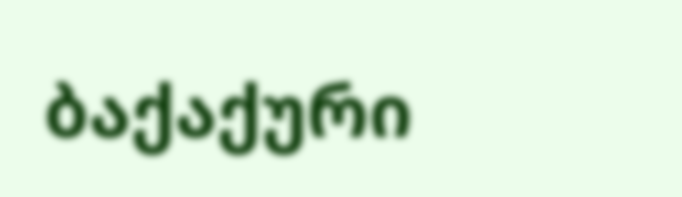ბაქაქური